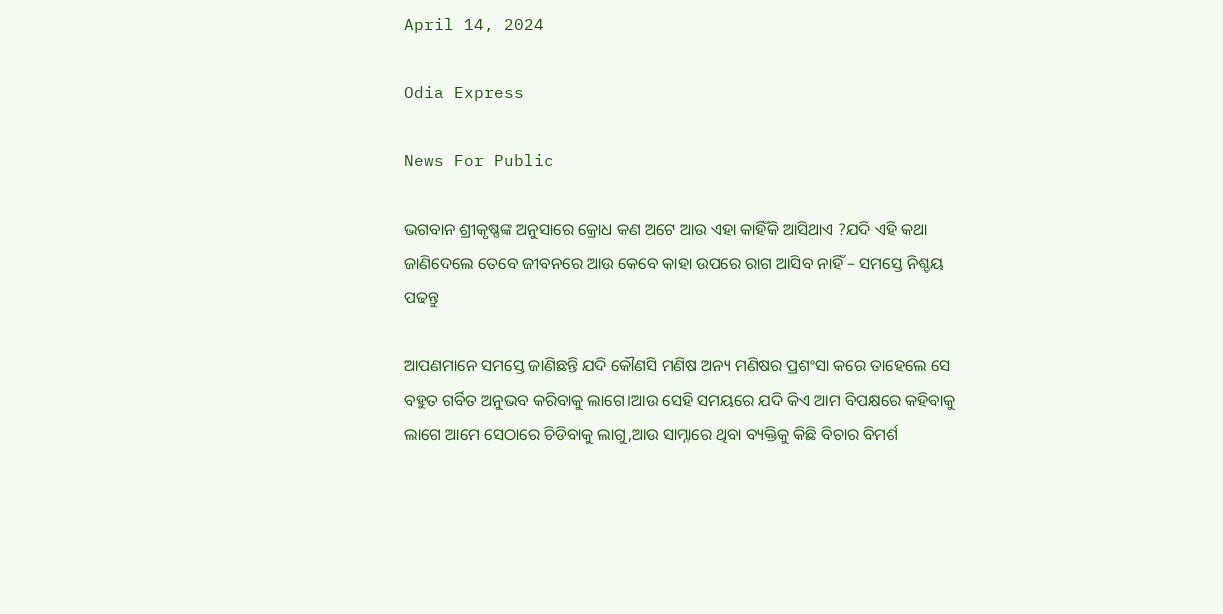April 14, 2024

Odia Express

News For Public

ଭଗବାନ ଶ୍ରୀକୃଷ୍ଣଙ୍କ ଅନୁସାରେ କ୍ରୋଧ କଣ ଅଟେ ଆଉ ଏହା କାହିଁକି ଆସିଥାଏ ?ଯଦି ଏହି କଥା ଜାଣିଦେଲେ ତେବେ ଜୀବନରେ ଆଉ କେବେ କାହା ଉପରେ ରାଗ ଆସିବ ନାହିଁ – ସମସ୍ତେ ନିଶ୍ଚୟ ପଢନ୍ତୁ

ଆପଣମାନେ ସମସ୍ତେ ଜାଣିଛନ୍ତି ଯଦି କୌଣସି ମଣିଷ ଅନ୍ୟ ମଣିଷର ପ୍ରଶଂସା କରେ ତାହେଲେ ସେ ବହୁତ ଗର୍ବିତ ଅନୁଭବ କରିବାକୁ ଲାଗେ।ଆଉ ସେହି ସମୟରେ ଯଦି କିଏ ଆମ ବିପକ୍ଷରେ କହିବାକୁ ଲାଗେ ଆମେ ସେଠାରେ ଚିଡିବାକୁ ଲାଗୁ,ଆଉ ସାମ୍ନାରେ ଥିବା ବ୍ୟକ୍ତିକୁ କିଛି ବିଚାର ବିମର୍ଶ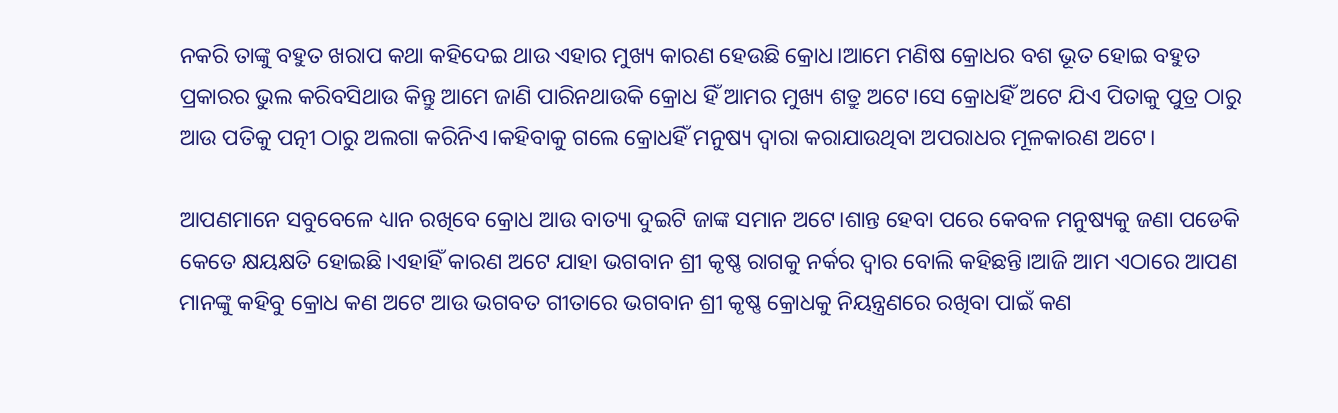ନକରି ତାଙ୍କୁ ବହୁତ ଖରାପ କଥା କହିଦେଇ ଥାଉ ଏହାର ମୁଖ୍ୟ କାରଣ ହେଉଛି କ୍ରୋଧ।ଆମେ ମଣିଷ କ୍ରୋଧର ବଶ ଭୂତ ହୋଇ ବହୁତ ପ୍ରକାରର ଭୁଲ କରିବସିଥାଉ କିନ୍ତୁ ଆମେ ଜାଣି ପାରିନଥାଉକି କ୍ରୋଧ ହିଁ ଆମର ମୁଖ୍ୟ ଶତ୍ରୁ ଅଟେ।ସେ କ୍ରୋଧହିଁ ଅଟେ ଯିଏ ପିତାକୁ ପୁତ୍ର ଠାରୁ ଆଉ ପତିକୁ ପତ୍ନୀ ଠାରୁ ଅଲଗା କରିନିଏ।କହିବାକୁ ଗଲେ କ୍ରୋଧହିଁ ମନୁଷ୍ୟ ଦ୍ୱାରା କରାଯାଉଥିବା ଅପରାଧର ମୂଳକାରଣ ଅଟେ।

ଆପଣମାନେ ସବୁବେଳେ ଧ୍ୟାନ ରଖିବେ କ୍ରୋଧ ଆଉ ବାତ୍ୟା ଦୁଇଟି ଜାଙ୍କ ସମାନ ଅଟେ।ଶାନ୍ତ ହେବା ପରେ କେବଳ ମନୁଷ୍ୟକୁ ଜଣା ପଡେକି କେତେ କ୍ଷୟକ୍ଷତି ହୋଇଛି।ଏହାହିଁ କାରଣ ଅଟେ ଯାହା ଭଗବାନ ଶ୍ରୀ କୃଷ୍ଣ ରାଗକୁ ନର୍କର ଦ୍ୱାର ବୋଲି କହିଛନ୍ତି।ଆଜି ଆମ ଏଠାରେ ଆପଣ ମାନଙ୍କୁ କହିବୁ କ୍ରୋଧ କଣ ଅଟେ ଆଉ ଭଗବତ ଗୀତାରେ ଭଗବାନ ଶ୍ରୀ କୃଷ୍ଣ କ୍ରୋଧକୁ ନିୟନ୍ତ୍ରଣରେ ରଖିବା ପାଇଁ କଣ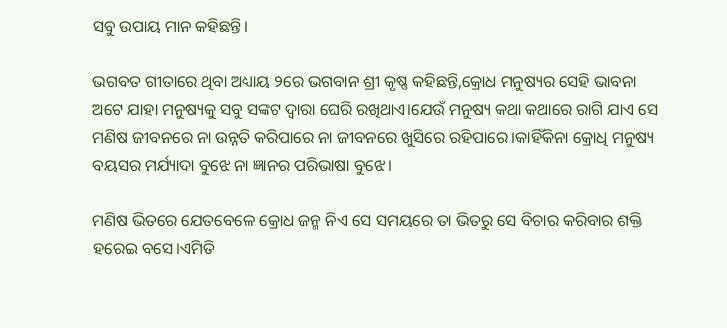ସବୁ ଉପାୟ ମାନ କହିଛନ୍ତି।

ଭଗବତ ଗୀତାରେ ଥିବା ଅଧ୍ୟାୟ ୨ରେ ଭଗବାନ ଶ୍ରୀ କୃଷ୍ଣ କହିଛନ୍ତି,କ୍ରୋଧ ମନୁଷ୍ୟର ସେହି ଭାବନା ଅଟେ ଯାହା ମନୁଷ୍ୟକୁ ସବୁ ସଙ୍କଟ ଦ୍ୱାରା ଘେରି ରଖିଥାଏ।ଯେଉଁ ମନୁଷ୍ୟ କଥା କଥାରେ ରାଗି ଯାଏ ସେ ମଣିଷ ଜୀବନରେ ନା ଉନ୍ନତି କରିପାରେ ନା ଜୀବନରେ ଖୁସିରେ ରହିପାରେ।କାହିଁକିନା କ୍ରୋଧି ମନୁଷ୍ୟ ବୟସର ମର୍ଯ୍ୟାଦା ବୁଝେ ନା ଜ୍ଞାନର ପରିଭାଷା ବୁଝେ।

ମଣିଷ ଭିତରେ ଯେତବେଳେ କ୍ରୋଧ ଜନ୍ମ ନିଏ ସେ ସମୟରେ ତା ଭିତରୁ ସେ ବିଚାର କରିବାର ଶକ୍ତି ହରେଇ ବସେ।ଏମିତି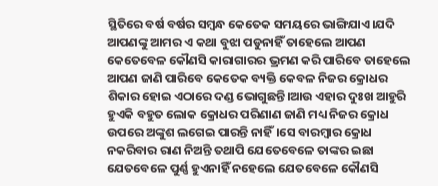ସ୍ଥିତିରେ ବର୍ଷ ବର୍ଷର ସମ୍ଵନ୍ଧ କେତେକ ସମୟରେ ଭାଙ୍ଗିଯାଏ।ଯଦି ଆପଣଙ୍କୁ ଆମର ଏ କଥା ବୁଝା ପଡୁନାହିଁ ତାହେଲେ ଆପଣ କେତେବେଳ କୌଣସି କାରାଗାରର ଭ୍ରମଣ କରି ପାରିବେ ତାହେଲେ ଆପଣ ଜାଣି ପାରିବେ କେତେକ ବ୍ୟକ୍ତି କେବଳ ନିଜର କ୍ରୋଧର ଶିକାର ହୋଇ ଏଠାରେ ଦଣ୍ଡ ଭୋଗୁଛନ୍ତି।ଆଉ ଏହାର ଦୁଃଖ ଆହୁରି ହୁଏକି ବହୁତ ଲୋକ କ୍ରୋଧର ପରିଣାଣ ଜାଣି ମଧ୍ୟ ନିଜର କ୍ରୋଧ ଉପରେ ଅଙ୍କୁଶ ଲଗେଇ ପାରନ୍ତି ନାହିଁ।ସେ ବାରମ୍ବାର କ୍ରୋଧ ନକରିବାର ରାଣ ନିଅନ୍ତି ତଥାପି ଯେତେବେଳେ ତାଙ୍କର ଇଛା ଯେତବେଳେ ପୁର୍ଣ୍ଣ ହୁଏନାହିଁ ନହେଲେ ଯେତବେଳେ କୌଣସି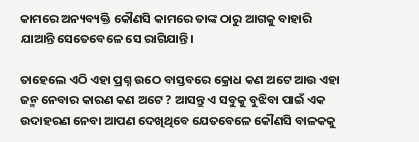କାମରେ ଅନ୍ୟବ୍ୟକ୍ତି କୌଣସି କାମରେ ତାଙ୍କ ଠାରୁ ଆଗକୁ ବାହାରି ଯାଆନ୍ତି ସେତେବେଳେ ସେ ରାଗିଯାନ୍ତି।

ତାହେଲେ ଏଠି ଏହା ପ୍ରଶ୍ନ ଉଠେ ବାସ୍ତବରେ କ୍ରୋଧ କଣ ଅଟେ ଆଉ ଏହା ଜନ୍ମ ନେବାର କାରଣ କଣ ଅଟେ ? ଆସନ୍ତୁ ଏ ସବୁକୁ ବୁଝିବା ପାଇଁ ଏକ ଉଦାହରଣ ନେବା ଆପଣ ଦେଖିଥିବେ ଯେତବେଳେ କୌଣସି ବାଳକକୁ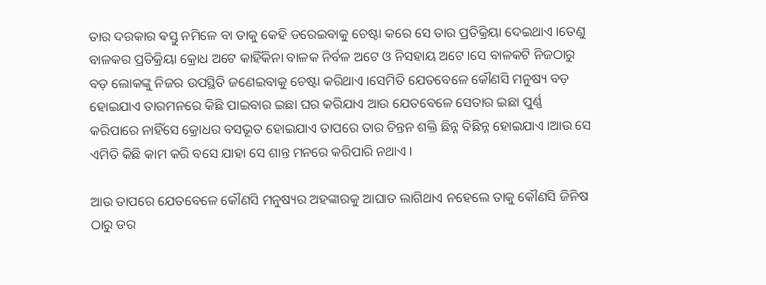ତାର ଦରକାର ଵସ୍ତୁ ନମିଳେ ବା ତାକୁ କେହି ଡରେଇବାକୁ ଚେଷ୍ଟା କରେ ସେ ତାର ପ୍ରତିକ୍ରିୟା ଦେଇଥାଏ।ତେଣୁ ବାଳକର ପ୍ରତିକ୍ରିୟା କ୍ରୋଧ ଅଟେ କାହିଁକିନା ବାଳକ ନିର୍ବଳ ଅଟେ ଓ ନିସହାୟ ଅଟେ।ସେ ବାଳକଟି ନିଜଠାରୁ ବଡ଼ ଲୋକଙ୍କୁ ନିଜର ଉପସ୍ଥିତି ଜଣେଇବାକୁ ଚେଷ୍ଟା କରିଥାଏ।ସେମିତି ଯେତବେଳେ କୌଣସି ମନୁଷ୍ୟ ବଡ଼ ହୋଇଯାଏ ତାରମନରେ କିଛି ପାଇବାର ଇଛା ଘର କରିଯାଏ ଆଉ ଯେତବେଳେ ସେତାର ଇଛା ପୁର୍ଣ୍ଣ କରିପାରେ ନାହିଁସେ କ୍ରୋଧର ବସଭୂତ ହୋଇଯାଏ ତାପରେ ତାର ଚିନ୍ତନ ଶକ୍ତି ଛିନ୍ନ ବିଛିନ୍ନ ହୋଇଯାଏ।ଆଉ ସେ ଏମିତି କିଛି କାମ କରି ବସେ ଯାହା ସେ ଶାନ୍ତ ମନରେ କରିପାରି ନଥାଏ।

ଆଉ ତାପରେ ଯେତବେଳେ କୌଣସି ମନୁଷ୍ୟର ଅହଙ୍କାରକୁ ଆଘାତ ଲାଗିଥାଏ ନହେଲେ ତାକୁ କୌଣସି ଜିନିଷ ଠାରୁ ଡର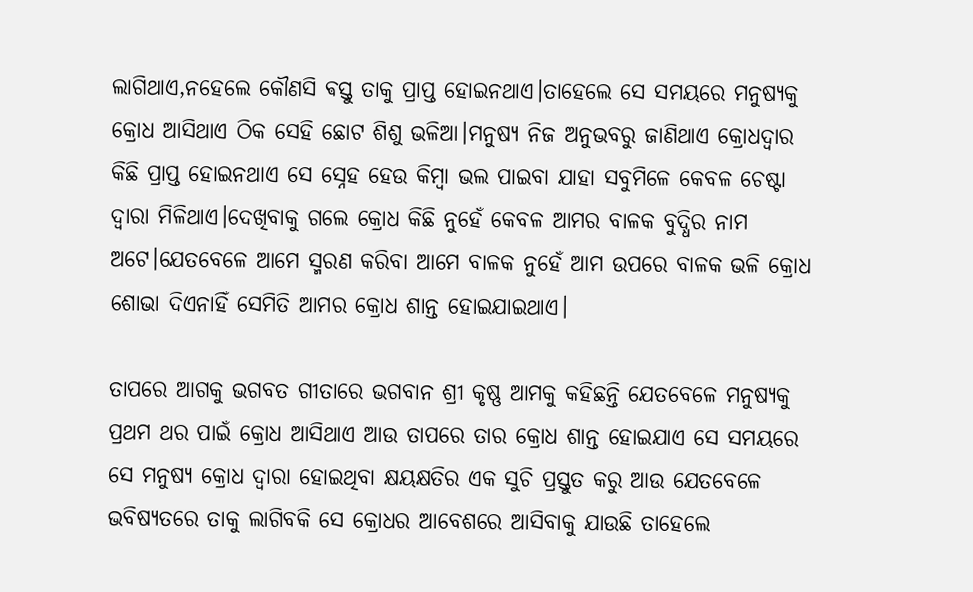ଲାଗିଥାଏ,ନହେଲେ କୌଣସି ଵସ୍ତୁ ତାକୁ ପ୍ରାପ୍ତ ହୋଇନଥାଏ।ତାହେଲେ ସେ ସମୟରେ ମନୁଷ୍ୟକୁ କ୍ରୋଧ ଆସିଥାଏ ଠିକ ସେହି ଛୋଟ ଶିଶୁ ଭଳିଆ।ମନୁଷ୍ୟ ନିଜ ଅନୁଭବରୁ ଜାଣିଥାଏ କ୍ରୋଧଦ୍ୱାର କିଛି ପ୍ରାପ୍ତ ହୋଇନଥାଏ ସେ ସ୍ନେହ ହେଉ କିମ୍ବା ଭଲ ପାଇବା ଯାହା ସବୁମିଳେ କେବଳ ଚେଷ୍ଟା ଦ୍ୱାରା ମିଳିଥାଏ।ଦେଖିବାକୁ ଗଲେ କ୍ରୋଧ କିଛି ନୁହେଁ କେବଳ ଆମର ବାଳକ ବୁଦ୍ଧିର ନାମ ଅଟେ।ଯେତବେଳେ ଆମେ ସ୍ମରଣ କରିବା ଆମେ ବାଳକ ନୁହେଁ ଆମ ଉପରେ ବାଳକ ଭଳି କ୍ରୋଧ ଶୋଭା ଦିଏନାହିଁ ସେମିତି ଆମର କ୍ରୋଧ ଶାନ୍ତ ହୋଇଯାଇଥାଏ।

ତାପରେ ଆଗକୁ ଭଗବତ ଗୀତାରେ ଭଗବାନ ଶ୍ରୀ କୃଷ୍ଣ ଆମକୁ କହିଛନ୍ତି ଯେତବେଳେ ମନୁଷ୍ୟକୁ ପ୍ରଥମ ଥର ପାଇଁ କ୍ରୋଧ ଆସିଥାଏ ଆଉ ତାପରେ ତାର କ୍ରୋଧ ଶାନ୍ତ ହୋଇଯାଏ ସେ ସମୟରେ ସେ ମନୁଷ୍ୟ କ୍ରୋଧ ଦ୍ୱାରା ହୋଇଥିବା କ୍ଷୟକ୍ଷତିର ଏକ ସୁଚି ପ୍ରସ୍ତୁତ କରୁ ଆଉ ଯେତବେଳେ ଭବିଷ୍ୟତରେ ତାକୁ ଲାଗିବକି ସେ କ୍ରୋଧର ଆବେଶରେ ଆସିବାକୁ ଯାଉଛି ତାହେଲେ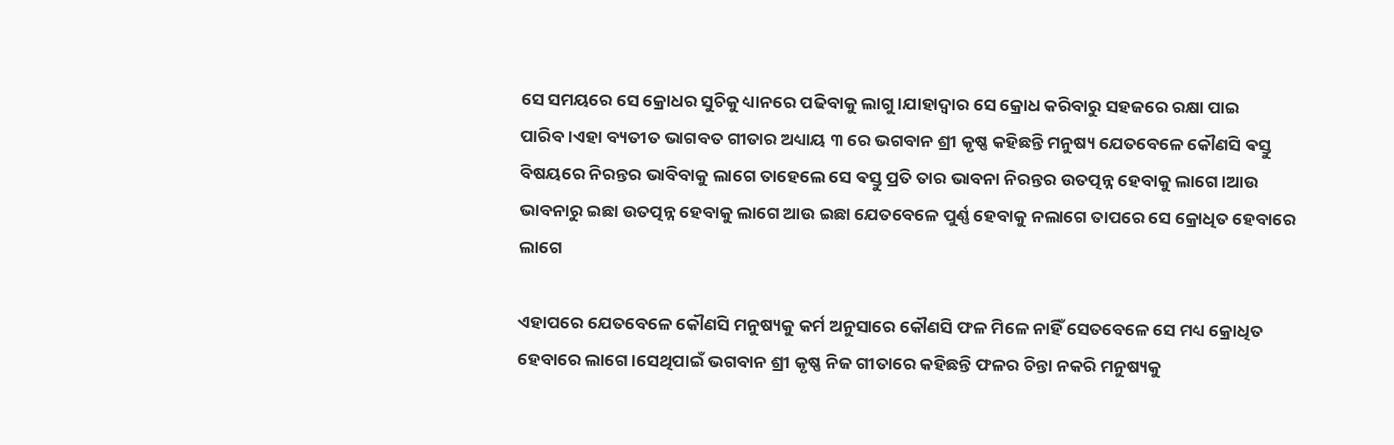ସେ ସମୟରେ ସେ କ୍ରୋଧର ସୁଚିକୁ ଧ୍ୟାନରେ ପଢିବାକୁ ଲାଗୁ।ଯାହାଦ୍ୱାର ସେ କ୍ରୋଧ କରିବାରୁ ସହଜରେ ରକ୍ଷା ପାଇ ପାରିବ।ଏହା ବ୍ୟତୀତ ଭାଗବତ ଗୀତାର ଅଧ୍ୟାୟ ୩ ରେ ଭଗବାନ ଶ୍ରୀ କୃଷ୍ଣ କହିଛନ୍ତି ମନୁଷ୍ୟ ଯେତବେଳେ କୌଣସି ଵସ୍ତୁ ବିଷୟରେ ନିରନ୍ତର ଭାବିବାକୁ ଲାଗେ ତାହେଲେ ସେ ଵସ୍ତୁ ପ୍ରତି ତାର ଭାବନା ନିରନ୍ତର ଉତତ୍ପନ୍ନ ହେବାକୁ ଲାଗେ।ଆଉ ଭାବନାରୁ ଇଛା ଉତତ୍ପନ୍ନ ହେବାକୁ ଲାଗେ ଆଉ ଇଛା ଯେତବେଳେ ପୁର୍ଣ୍ଣ ହେବାକୁ ନଲାଗେ ତାପରେ ସେ କ୍ରୋଧିତ ହେବାରେ ଲାଗେ

ଏହାପରେ ଯେତବେଳେ କୌଣସି ମନୁଷ୍ୟକୁ କର୍ମ ଅନୁସାରେ କୌଣସି ଫଳ ମିଳେ ନାହିଁ ସେତବେଳେ ସେ ମଧ୍ୟ କ୍ରୋଧିତ ହେବାରେ ଲାଗେ।ସେଥିପାଇଁ ଭଗବାନ ଶ୍ରୀ କୃଷ୍ଣ ନିଜ ଗୀତାରେ କହିଛନ୍ତି ଫଳର ଚିନ୍ତା ନକରି ମନୁଷ୍ୟକୁ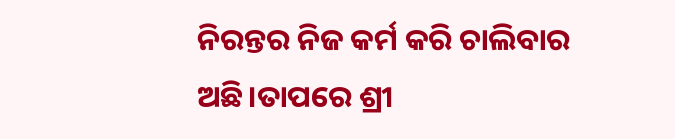ନିରନ୍ତର ନିଜ କର୍ମ କରି ଚାଲିବାର ଅଛି।ତାପରେ ଶ୍ରୀ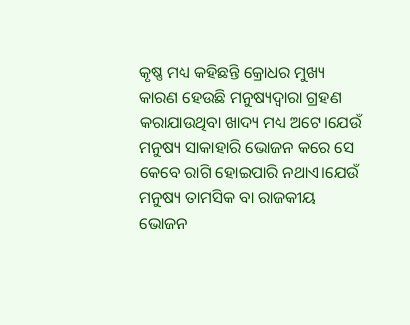କୃଷ୍ଣ ମଧ୍ୟ କହିଛନ୍ତି କ୍ରୋଧର ମୁଖ୍ୟ କାରଣ ହେଉଛି ମନୁଷ୍ୟଦ୍ୱାରା ଗ୍ରହଣ କରାଯାଉଥିବା ଖାଦ୍ୟ ମଧ୍ୟ ଅଟେ।ଯେଉଁ ମନୁଷ୍ୟ ସାକାହାରି ଭୋଜନ କରେ ସେ କେବେ ରାଗି ହୋଇପାରି ନଥାଏ।ଯେଉଁ ମନୁଷ୍ୟ ତାମସିକ ବା ରାଜକୀୟ ଭୋଜନ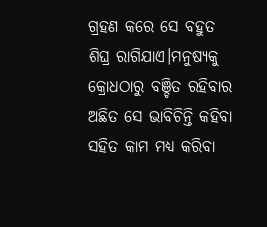ଗ୍ରହଣ କରେ ସେ ବହୁତ ଶିଘ୍ର ରାଗିଯାଏ।ମନୁଷ୍ୟକୁ କ୍ରୋଧଠାରୁ ବଞ୍ଚିତ ରହିବାର ଅଛିତ ସେ ଭାବିଚିନ୍ତି କହିବା ସହିତ କାମ ମଧ୍ୟ କରିବା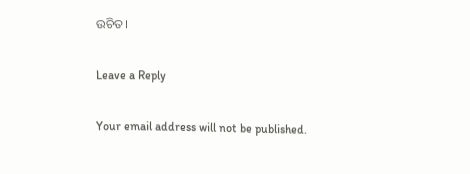ଉଚିତ।

Leave a Reply

Your email address will not be published.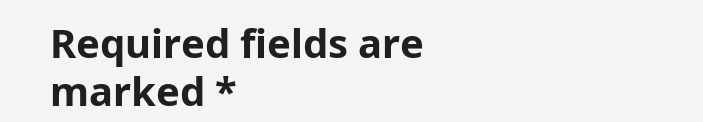Required fields are marked *